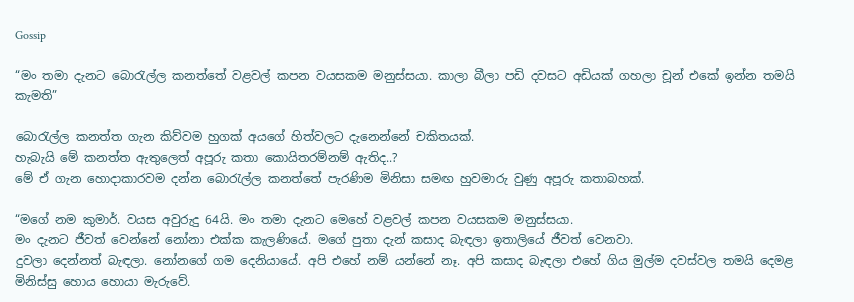Gossip

“මං තමා දැනට බොරැල්ල කනත්තේ වළවල් කපන වයසකම මනුස්සයා. කාලා බීලා පඩි දවසට අඩියක් ගහලා චූන් එකේ ඉන්න තමයි කැමති”

බොරැල්ල කනත්ත ගැන කිව්වම හුගක් අයගේ හිත්වලට දැනෙන්නේ චකිතයක්.
හැබැයි මේ කනත්ත ඇතුලෙත් අපූරු කතා කොයිතරම්නම් ඇතිද..?
මේ ඒ ගැන හොදාකාරවම දන්න බොරැල්ල කනත්තේ පැරණිම මිනිසා සමඟ හුවමාරු වුණු අපූරු කතාබහක්.

“මගේ නම කුමාර්. වයස අවුරුදු 64යි. මං තමා දැනට මෙහේ වළවල් කපන වයසකම මනුස්සයා.
මං දැනට ජීවත් වෙන්නේ නෝනා එක්ක කැලණියේ. මගේ පුතා දැන් කසාද බැඳලා ඉතාලියේ ජීවත් වෙනවා.
දුවලා දෙන්නත් බැඳලා. නෝනගේ ගම දෙනියායේ. අපි එහේ නම් යන්නේ නෑ. අපි කසාද බැඳලා එහේ ගිය මුල්ම දවස්වල තමයි දෙමළ මිනිස්සු හොය හොයා මැරුවේ.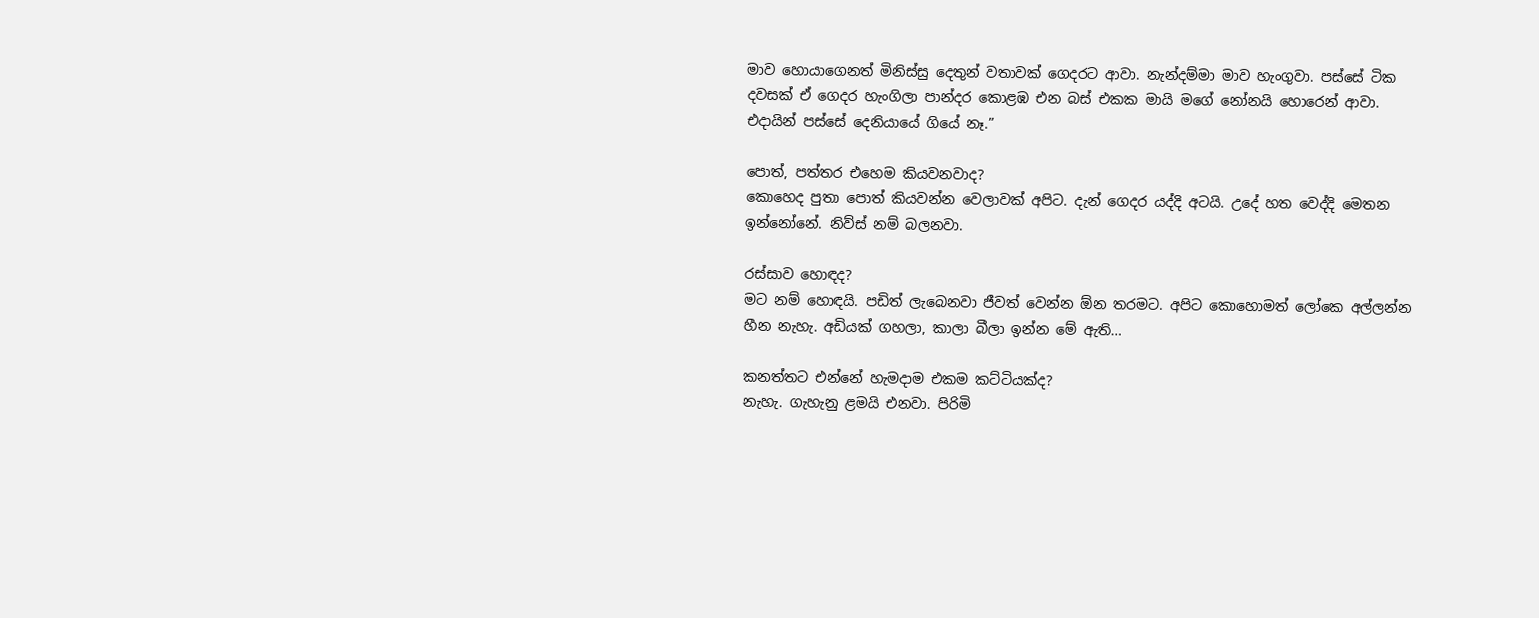මාව හොයාගෙනත් මිනිස්සු දෙතුන් වතාවක් ගෙදරට ආවා. නැන්දම්මා මාව හැංගුවා. පස්සේ ටික දවසක් ඒ ගෙදර හැංගිලා පාන්දර කොළඹ එන බස් එකක මායි මගේ නෝනයි හොරෙන් ආවා. එදායින් පස්සේ දෙනියායේ ගියේ නෑ.”

පොත්, පත්තර එහෙම කියවනවාද?
කොහෙද පුතා පොත් කියවන්න වෙලාවක් අපිට. දැන් ගෙදර යද්දි අටයි. උදේ හත වෙද්දි මෙතන ඉන්නෝනේ. නිව්ස් නම් බලනවා.

රස්සාව හොඳද?
මට නම් හොඳයි. පඩිත් ලැබෙනවා ජීවත් වෙන්න ඕන තරමට. අපිට කොහොමත් ලෝකෙ අල්ලන්න හීන නැහැ. අඩියක් ගහලා, කාලා බීලා ඉන්න මේ ඇති…

කනත්තට එන්නේ හැමදාම එකම කට්ටියක්ද?
නැහැ. ගැහැනු ළමයි එනවා. පිරිමි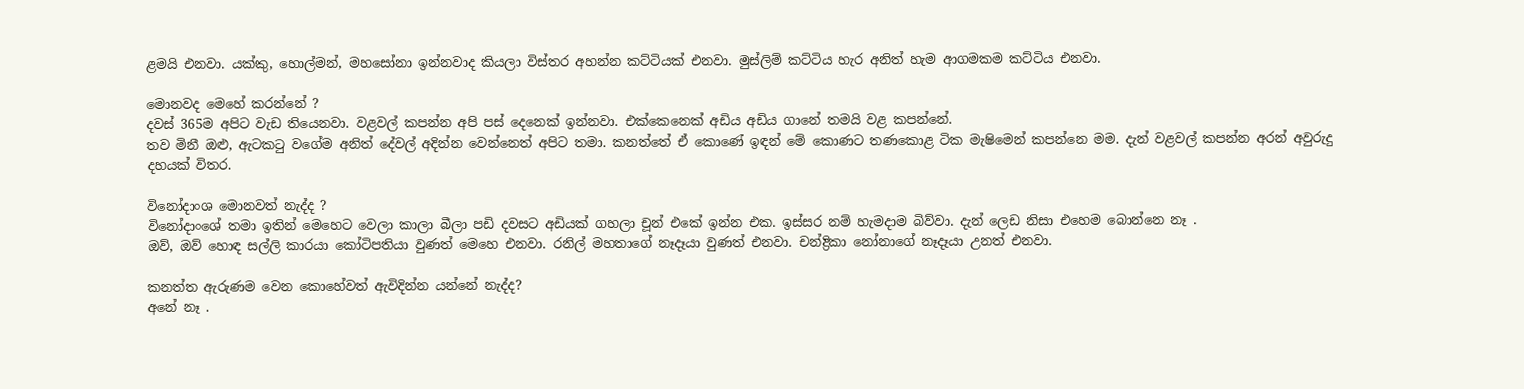ළමයි එනවා. යක්කු, හොල්මන්, මහසෝනා ඉන්නවාද කියලා විස්තර අහන්න කට්ටියක් එනවා. මුස්ලිම් කට්ටිය හැර අනිත් හැම ආගමකම කට්ටිය එනවා.

මොනවද මෙහේ කරන්නේ ?
දවස් 365ම අපිට වැඩ තියෙනවා. වළවල් කපන්න අපි පස් දෙනෙක් ඉන්නවා. එක්කෙනෙක් අඩිය අඩිය ගානේ තමයි වළ කපන්නේ.
තව මිනී ඔළු, ඇටකටු වගේම අනිත් දේවල් අදින්න වෙන්නෙත් අපිට තමා. කනත්තේ ඒ කොණේ ඉඳන් මේ කොණට තණකොළ ටික මැෂිමෙන් කපන්නෙ මම. දැන් වළවල් කපන්න අරන් අවුරුදු දහයක් විතර.

විනෝදාංශ මොනවත් නැද්ද ?
විනෝදාංශේ තමා ඉතින් මෙහෙට වෙලා කාලා බීලා පඩි දවසට අඩියක් ගහලා චූන් එකේ ඉන්න එක. ඉස්සර නම් හැමදාම බිව්වා. දැන් ලෙඩ නිසා එහෙම බොන්නෙ නෑ .
ඔව්, ඔව් හොඳ සල්ලි කාරයා කෝටිපතියා වුණත් මෙහෙ එනවා. රනිල් මහතාගේ නෑදෑයා වුණත් එනවා. චන්ද්‍රිකා නෝනාගේ නෑදෑයා උනත් එනවා.

කනත්ත ඇරුණම වෙන කොහේවත් ඇවිදින්න යන්නේ නැද්ද?
අනේ නෑ .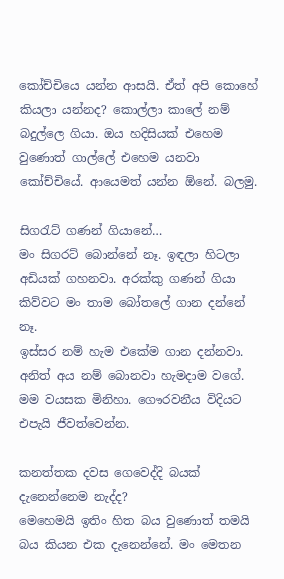කෝච්චියෙ යන්න ආසයි. ඒත් අපි කොහේ කියලා යන්නද? කොල්ලා කාලේ නම් බදුල්ලෙ ගියා. ඔය හදිසියක් එහෙම වුණොත් ගාල්ලේ එහෙම යනවා කෝච්චියේ. ආයෙමත් යන්න ඕනේ. බලමු.

සිගරැට් ගණන් ගියානේ…
මං සිගරට් බොන්නේ නෑ. ඉඳලා හිටලා අඩියක් ගහනවා. අරක්කු ගණන් ගියා කිව්වට මං තාම බෝතලේ ගාන දන්නේ නෑ.
ඉස්සර නම් හැම එකේම ගාන දන්නවා. අනිත් අය නම් බොනවා හැමදාම වගේ. මම වයසක මිනිහා. ගෞරවනීය විදියට එපැයි ජීවත්වෙන්න.

කනත්තක දවස ගෙවෙද්දි බයක් දැනෙන්නෙම නැද්ද?
මෙහෙමයි ඉතිං හිත බය වුණොත් තමයි බය කියන එක දැනෙන්නේ. මං මෙතන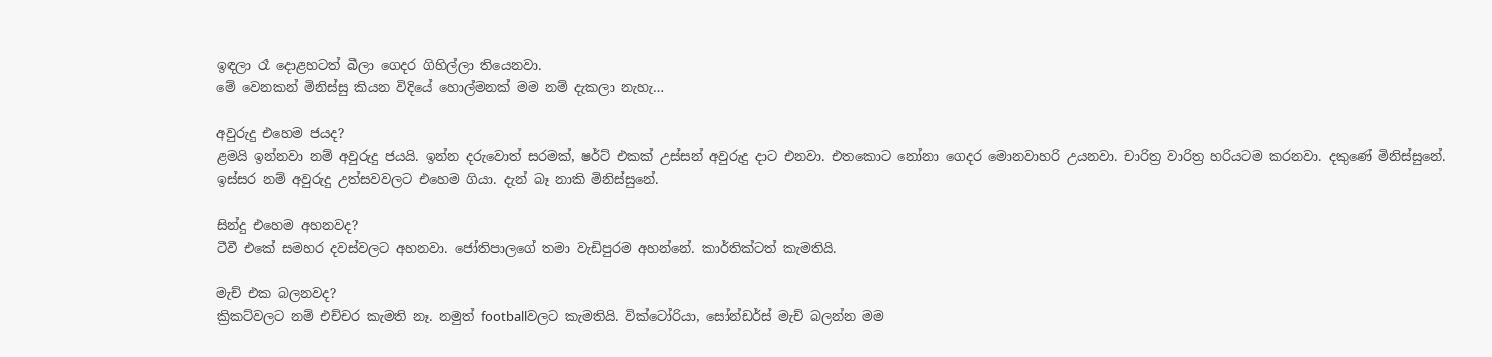ඉඳලා රෑ දොළහටත් බීලා ගෙදර ගිහිල්ලා තියෙනවා.
මේ වෙනකන් මිනිස්සු කියන විදියේ හොල්මනක් මම නම් දැකලා නැහැ…

අවුරුදු එහෙම ජයද?
ළමයි ඉන්නවා නම් අවුරුදු ජයයි. ඉන්න දරුවොත් සරමක්, ෂර්ට් එකක් උස්සන් අවුරුදු දාට එනවා. එතකොට නෝනා ගෙදර මොනවාහරි උයනවා. චාරිත්‍ර වාරිත්‍ර හරියටම කරනවා. දකුණේ මිනිස්සුනේ. ඉස්සර නම් අවුරුදු උත්සවවලට එහෙම ගියා. දැන් බෑ නාකි මිනිස්සුනේ.

සින්දු එහෙම අහනවද?
ටීවී එකේ සමහර දවස්වලට අහනවා. ජෝතිපාලගේ තමා වැඩිපුරම අහන්නේ. කාර්තික්ටත් කැමතියි.

මැච් එක බලනවද?
ක්‍රිකට්වලට නම් එච්චර කැමති නෑ. නමුත් footballවලට කැමතියි. වික්ටෝරියා, සෝන්ඩර්ස් මැච් බලන්න මම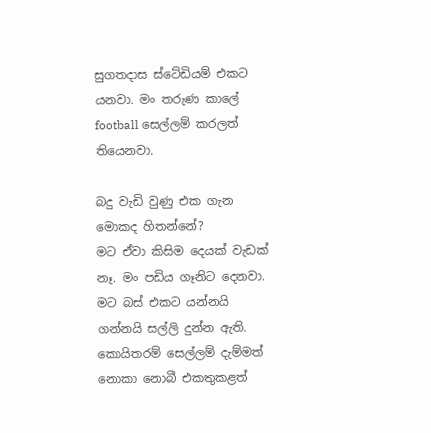සුගතදාස ස්ටේඩියම් එකට යනවා. මං තරුණ කාලේ football සෙල්ලම් කරලත් තියෙනවා.

බදු වැඩි වුණු එක ගැන මොකද හිතන්නේ?
මට ඒවා කිසිම දෙයක් වැඩක් නෑ. මං පඩිය ගෑනිට දෙනවා. මට බස් එකට යන්නයි ගන්නයි සල්ලි දුන්න ඇති. කොයිතරම් සෙල්ලම් දැම්මත් නොකා නොබී එකතුකළත්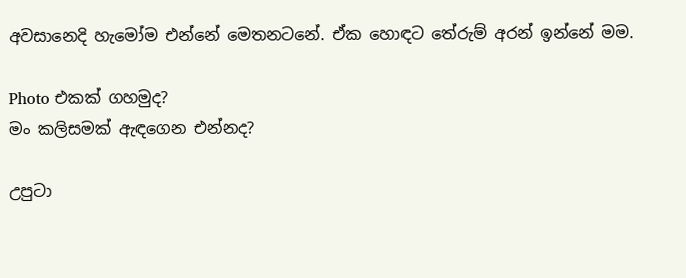අවසානෙදි හැමෝම එන්නේ මෙතනටනේ. ඒක හොඳට තේරුම් අරන් ඉන්නේ මම.

Photo එකක් ගහමුද?
මං කලිසමක් ඇඳගෙන එන්නද?

උපුටා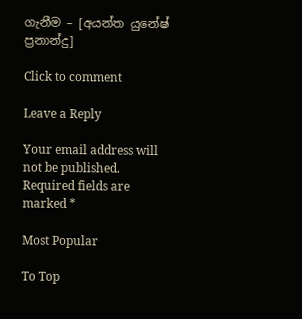ගැනීම – [අයන්ත යුනේෂ් ප්‍රනාන්දු]

Click to comment

Leave a Reply

Your email address will not be published. Required fields are marked *

Most Popular

To Top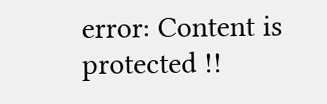error: Content is protected !!